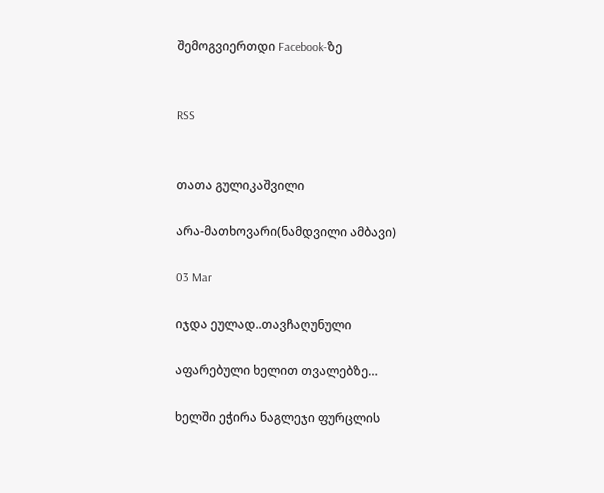შემოგვიერთდი Facebook-ზე


RSS


თათა გულიკაშვილი

არა-მათხოვარი(ნამდვილი ამბავი)

03 Mar

იჯდა ეულად..თავჩაღუნული

აფარებული ხელით თვალებზე…

ხელში ეჭირა ნაგლეჯი ფურცლის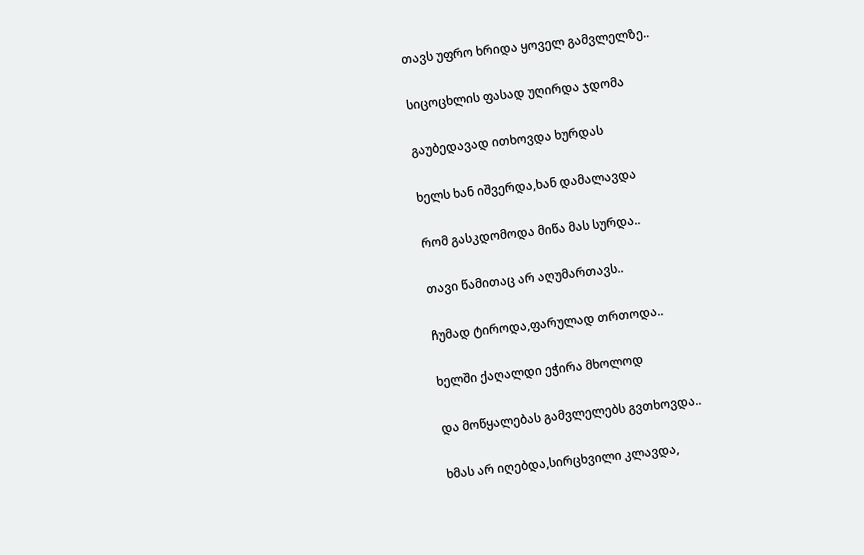თავს უფრო ხრიდა ყოველ გამვლელზე..

სიცოცხლის ფასად უღირდა ჯდომა

გაუბედავად ითხოვდა ხურდას

ხელს ხან იშვერდა,ხან დამალავდა

რომ გასკდომოდა მიწა მას სურდა..

თავი წამითაც არ აღუმართავს..

ჩუმად ტიროდა,ფარულად თრთოდა..

ხელში ქაღალდი ეჭირა მხოლოდ

და მოწყალებას გამვლელებს გვთხოვდა..

ხმას არ იღებდა,სირცხვილი კლავდა,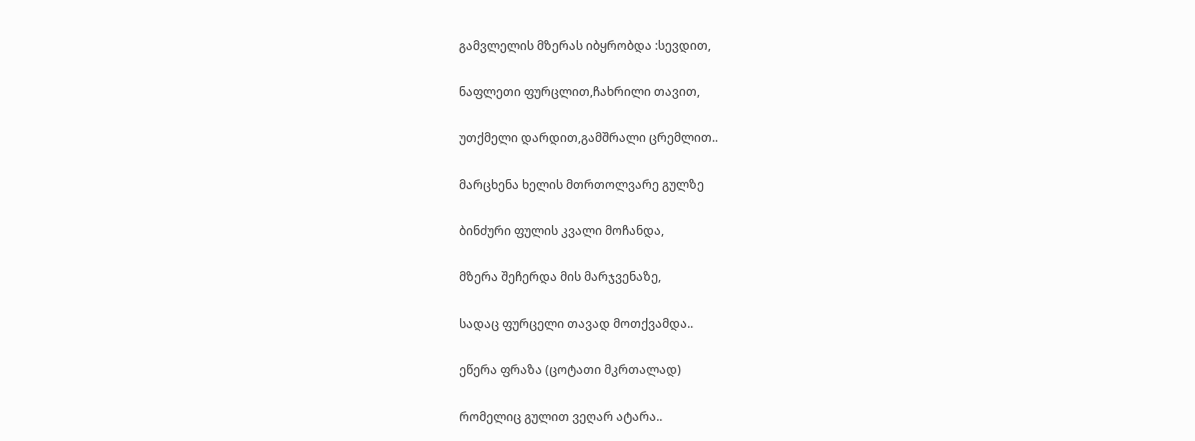გამვლელის მზერას იბყრობდა :სევდით,

ნაფლეთი ფურცლით,ჩახრილი თავით,

უთქმელი დარდით,გამშრალი ცრემლით..

მარცხენა ხელის მთრთოლვარე გულზე

ბინძური ფულის კვალი მოჩანდა,

მზერა შეჩერდა მის მარჯვენაზე,

სადაც ფურცელი თავად მოთქვამდა..

ეწერა ფრაზა (ცოტათი მკრთალად)

რომელიც გულით ვეღარ ატარა..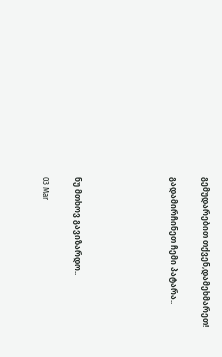გემუდარებით თქვენ,დამეხმარეთ!

გადამირჩინეთ ჩემი პატარა..





ნუ მთხოვ გავიზარდო..

03 Mar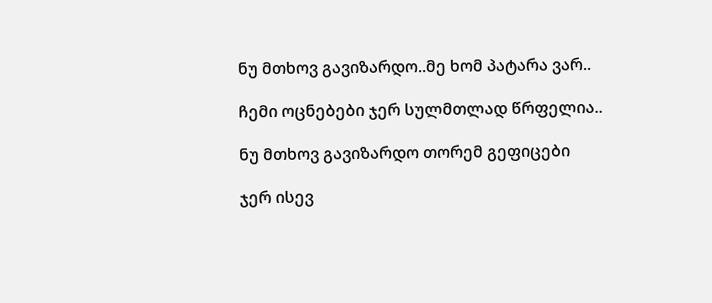ნუ მთხოვ გავიზარდო..მე ხომ პატარა ვარ..

ჩემი ოცნებები ჯერ სულმთლად წრფელია..

ნუ მთხოვ გავიზარდო თორემ გეფიცები

ჯერ ისევ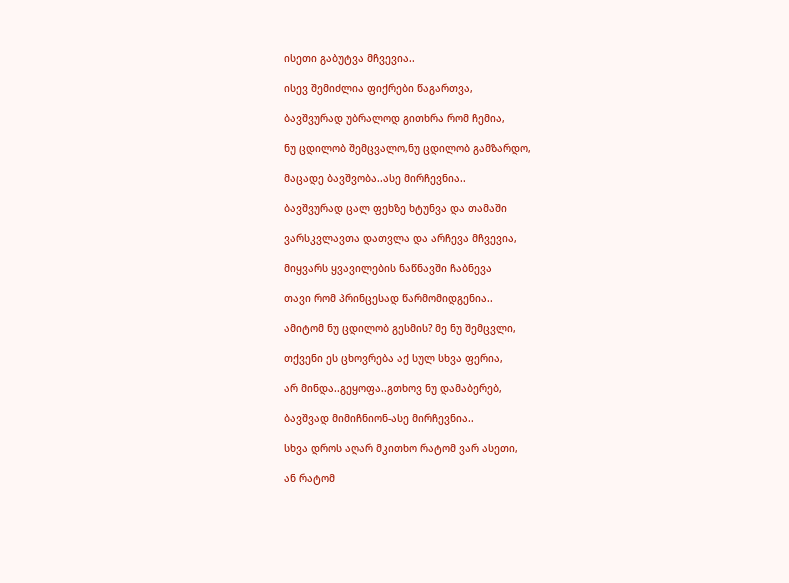ისეთი გაბუტვა მჩვევია..

ისევ შემიძლია ფიქრები წაგართვა,

ბავშვურად უბრალოდ გითხრა რომ ჩემია,

ნუ ცდილობ შემცვალო,ნუ ცდილობ გამზარდო,

მაცადე ბავშვობა..ასე მირჩევნია..

ბავშვურად ცალ ფეხზე ხტუნვა და თამაში

ვარსკვლავთა დათვლა და არჩევა მჩვევია,

მიყვარს ყვავილების ნაწნავში ჩაბნევა

თავი რომ პრინცესად წარმომიდგენია..

ამიტომ ნუ ცდილობ გესმის? მე ნუ შემცვლი,

თქვენი ეს ცხოვრება აქ სულ სხვა ფერია,

არ მინდა..გეყოფა..გთხოვ ნუ დამაბერებ,

ბავშვად მიმიჩნიონ-ასე მირჩევნია..

სხვა დროს აღარ მკითხო რატომ ვარ ასეთი,

ან რატომ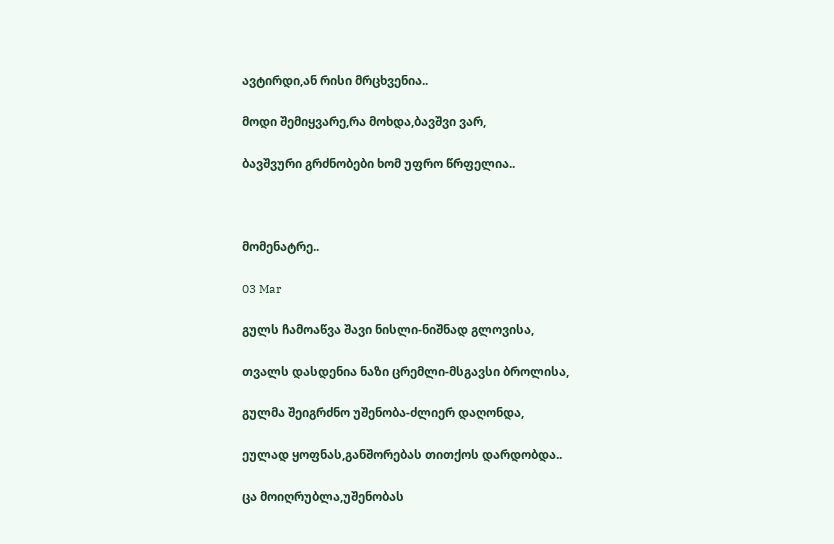ავტირდი,ან რისი მრცხვენია..

მოდი შემიყვარე,რა მოხდა,ბავშვი ვარ,

ბავშვური გრძნობები ხომ უფრო წრფელია..



მომენატრე..

03 Mar

გულს ჩამოაწვა შავი ნისლი-ნიშნად გლოვისა,

თვალს დასდენია ნაზი ცრემლი-მსგავსი ბროლისა,

გულმა შეიგრძნო უშენობა-ძლიერ დაღონდა,

ეულად ყოფნას,განშორებას თითქოს დარდობდა..

ცა მოიღრუბლა,უშენობას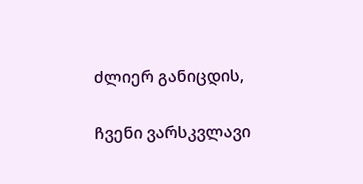ძლიერ განიცდის,

ჩვენი ვარსკვლავი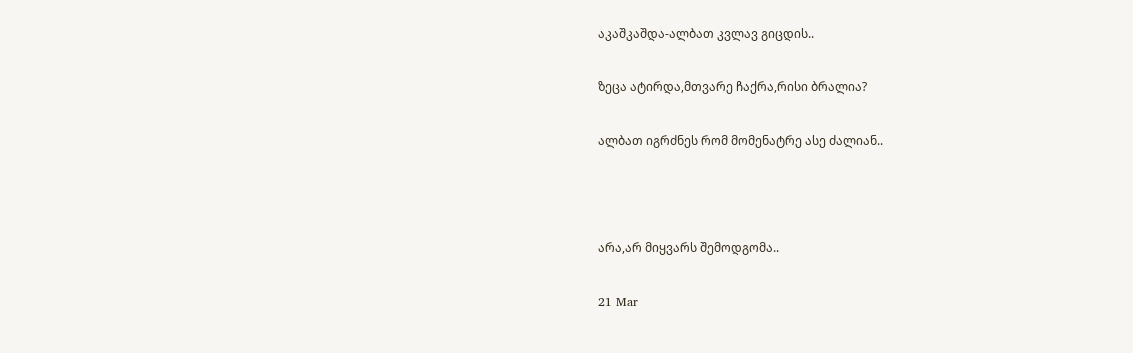აკაშკაშდა-ალბათ კვლავ გიცდის..

ზეცა ატირდა,მთვარე ჩაქრა,რისი ბრალია?

ალბათ იგრძნეს რომ მომენატრე ასე ძალიან..



არა,არ მიყვარს შემოდგომა..

21 Mar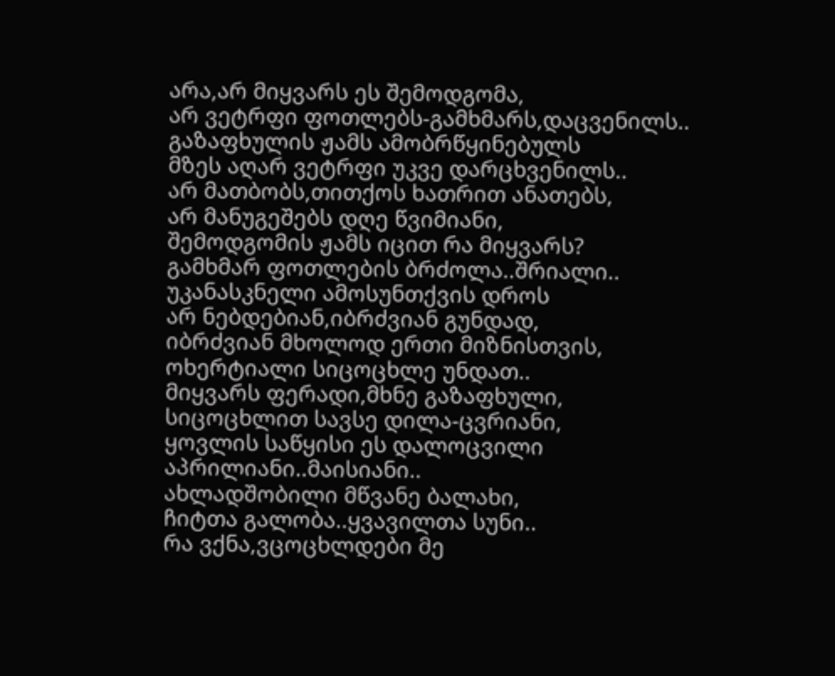არა,არ მიყვარს ეს შემოდგომა,
არ ვეტრფი ფოთლებს-გამხმარს,დაცვენილს..
გაზაფხულის ჟამს ამობრწყინებულს
მზეს აღარ ვეტრფი უკვე დარცხვენილს..
არ მათბობს,თითქოს ხათრით ანათებს,
არ მანუგეშებს დღე წვიმიანი,
შემოდგომის ჟამს იცით რა მიყვარს?
გამხმარ ფოთლების ბრძოლა..შრიალი..
უკანასკნელი ამოსუნთქვის დროს
არ ნებდებიან,იბრძვიან გუნდად,
იბრძვიან მხოლოდ ერთი მიზნისთვის,
ოხერტიალი სიცოცხლე უნდათ..
მიყვარს ფერადი,მხნე გაზაფხული,
სიცოცხლით სავსე დილა-ცვრიანი,
ყოვლის საწყისი ეს დალოცვილი
აპრილიანი..მაისიანი..
ახლადშობილი მწვანე ბალახი,
ჩიტთა გალობა..ყვავილთა სუნი..
რა ვქნა,ვცოცხლდები მე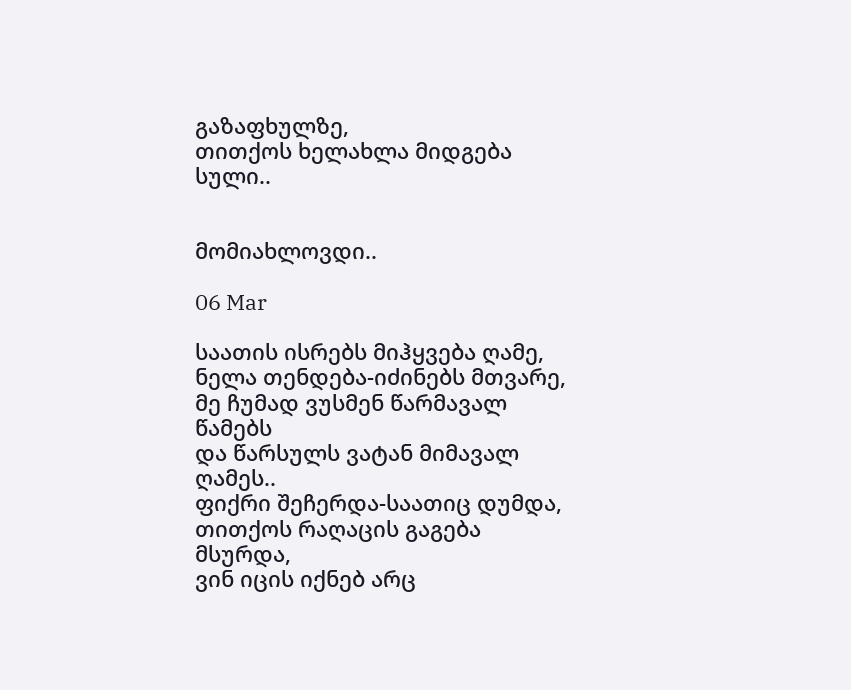გაზაფხულზე,
თითქოს ხელახლა მიდგება სული..


მომიახლოვდი..

06 Mar

საათის ისრებს მიჰყვება ღამე,
ნელა თენდება-იძინებს მთვარე,
მე ჩუმად ვუსმენ წარმავალ წამებს
და წარსულს ვატან მიმავალ ღამეს..
ფიქრი შეჩერდა-საათიც დუმდა,
თითქოს რაღაცის გაგება მსურდა,
ვინ იცის იქნებ არც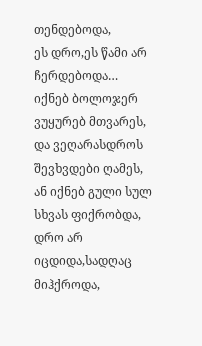თენდებოდა,
ეს დრო,ეს წამი არ ჩერდებოდა…
იქნებ ბოლოჯერ ვუყურებ მთვარეს,
და ვეღარასდროს შევხვდები ღამეს,
ან იქნებ გული სულ სხვას ფიქრობდა,
დრო არ იცდიდა,სადღაც მიჰქროდა,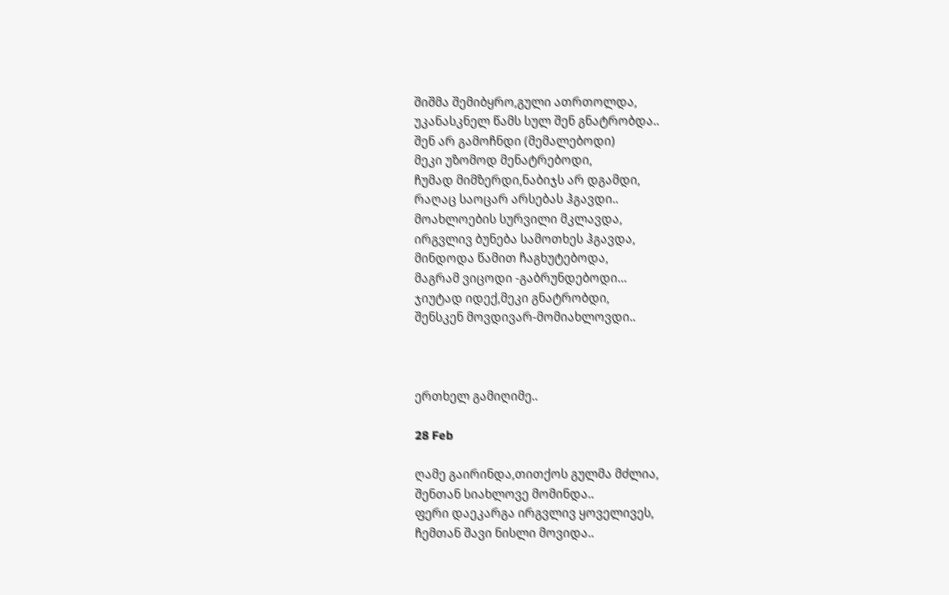შიშმა შემიბყრო,გული ათრთოლდა,
უკანასკნელ წამს სულ შენ გნატრობდა..
შენ არ გამოჩნდი (მემალებოდი)
მეკი უზომოდ მენატრებოდი,
ჩუმად მიმზერდი,ნაბიჯს არ დგამდი,
რაღაც საოცარ არსებას ჰგავდი..
მოახლოების სურვილი მკლავდა,
ირგვლივ ბუნება სამოთხეს ჰგავდა,
მინდოდა წამით ჩაგხუტებოდა,
მაგრამ ვიცოდი -გაბრუნდებოდი…
ჯიუტად იდექ,მეკი გნატრობდი,
შენსკენ მოვდივარ-მომიახლოვდი..



ერთხელ გამიღიმე..

28 Feb

ღამე გაირინდა,თითქოს გულმა მძლია,
შენთან სიახლოვე მომინდა..
ფერი დაეკარგა ირგვლივ ყოველივეს,
ჩემთან შავი ნისლი მოვიდა..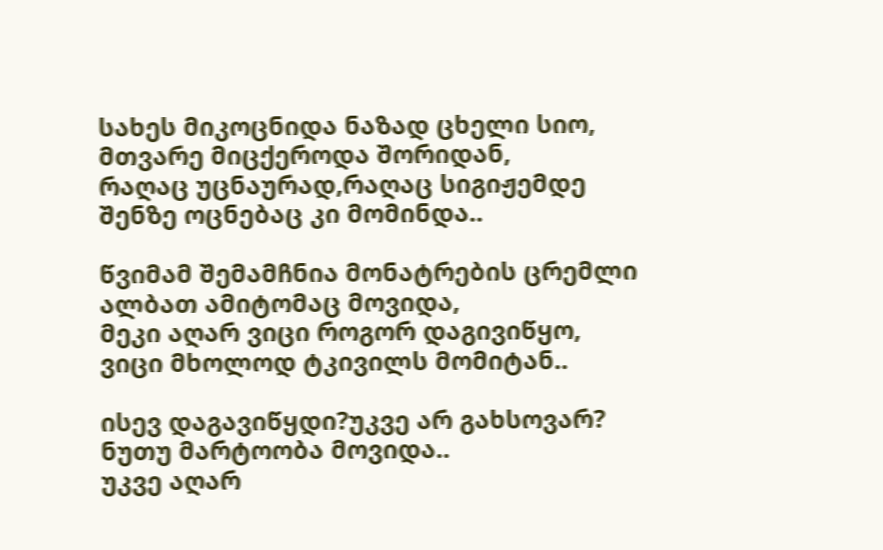სახეს მიკოცნიდა ნაზად ცხელი სიო,
მთვარე მიცქეროდა შორიდან,
რაღაც უცნაურად,რაღაც სიგიჟემდე
შენზე ოცნებაც კი მომინდა..

წვიმამ შემამჩნია მონატრების ცრემლი
ალბათ ამიტომაც მოვიდა,
მეკი აღარ ვიცი როგორ დაგივიწყო,
ვიცი მხოლოდ ტკივილს მომიტან..

ისევ დაგავიწყდი?უკვე არ გახსოვარ?
ნუთუ მარტოობა მოვიდა..
უკვე აღარ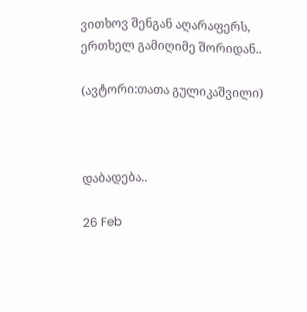ვითხოვ შენგან აღარაფერს,
ერთხელ გამიღიმე შორიდან..

(ავტორი:თათა გულიკაშვილი)



დაბადება..

26 Feb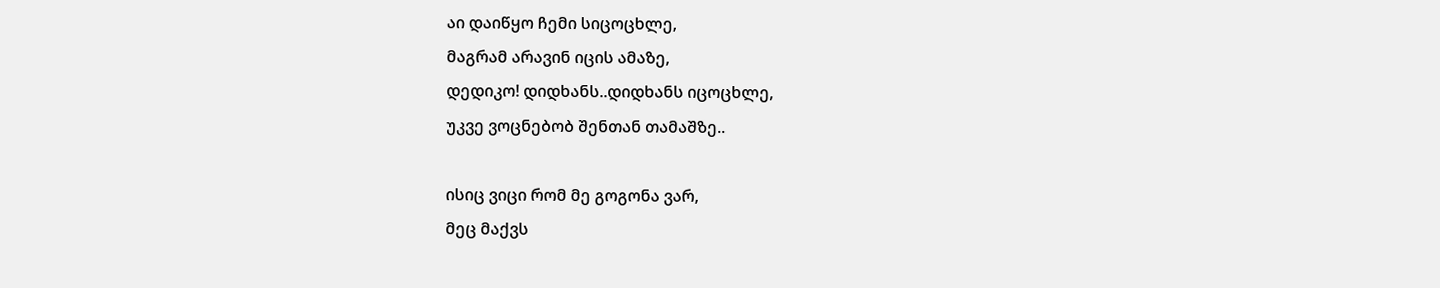აი დაიწყო ჩემი სიცოცხლე,
მაგრამ არავინ იცის ამაზე,
დედიკო! დიდხანს..დიდხანს იცოცხლე,
უკვე ვოცნებობ შენთან თამაშზე..

ისიც ვიცი რომ მე გოგონა ვარ,
მეც მაქვს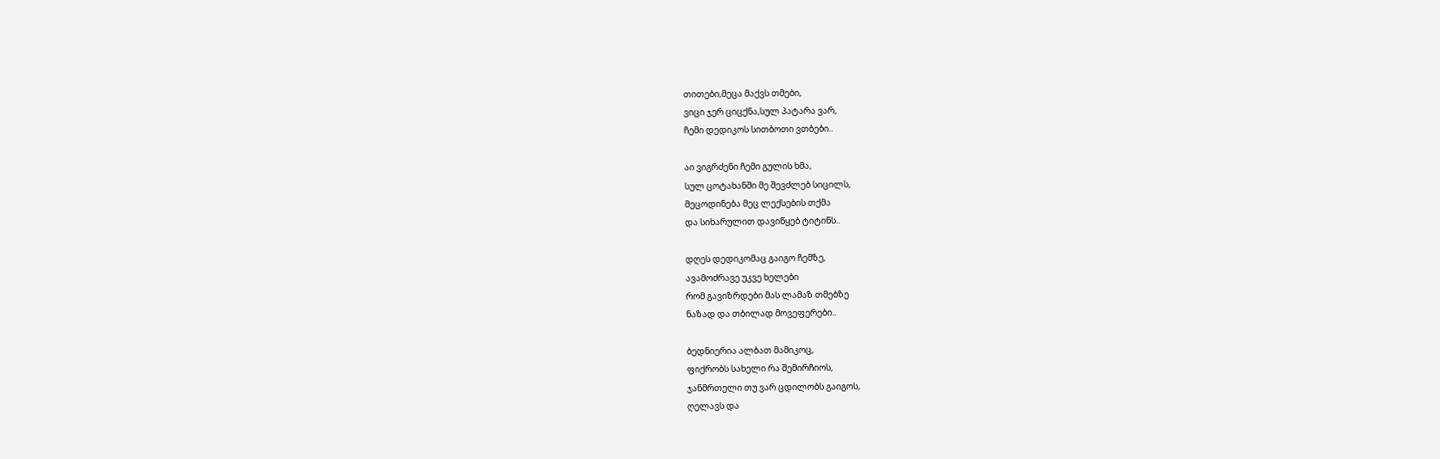თითები,მეცა მაქვს თმები,
ვიცი ჯერ ციცქნა,სულ პატარა ვარ,
ჩემი დედიკოს სითბოთი ვთბები..

აი ვიგრძენი ჩემი გულის ხმა,
სულ ცოტახანში მე შევძლებ სიცილს,
მეცოდინება მეც ლექსების თქმა
და სიხარულით დავიწყებ ტიტინს..

დღეს დედიკომაც გაიგო ჩემზე,
ავამოძრავე უკვე ხელები
რომ გავიზრდები მას ლამაზ თმებზე
ნაზად და თბილად მოვეფერები..

ბედნიერია ალბათ მამიკოც,
ფიქრობს სახელი რა შემირჩიოს,
ჯანმრთელი თუ ვარ ცდილობს გაიგოს,
ღელავს და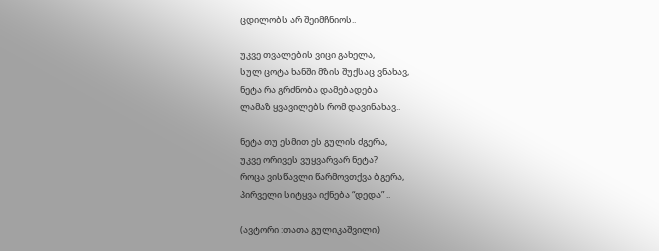ცდილობს არ შეიმჩნიოს..

უკვე თვალების ვიცი გახელა,
სულ ცოტა ხანში მზის შუქსაც ვნახავ,
ნეტა რა გრძნობა დამებადება
ლამაზ ყვავილებს რომ დავინახავ..

ნეტა თუ ესმით ეს გულის ძგერა,
უკვე ორივეს ვუყვარვარ ნეტა?
როცა ვისწავლი წარმოვთქვა ბგერა,
პირველი სიტყვა იქნება “დედა” ..

(ავტორი :თათა გულიკაშვილი)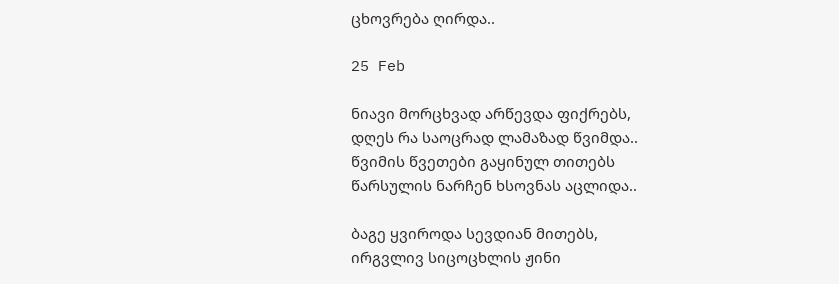ცხოვრება ღირდა..

25 Feb

ნიავი მორცხვად არწევდა ფიქრებს,
დღეს რა საოცრად ლამაზად წვიმდა..
წვიმის წვეთები გაყინულ თითებს
წარსულის ნარჩენ ხსოვნას აცლიდა..

ბაგე ყვიროდა სევდიან მითებს,
ირგვლივ სიცოცხლის ჟინი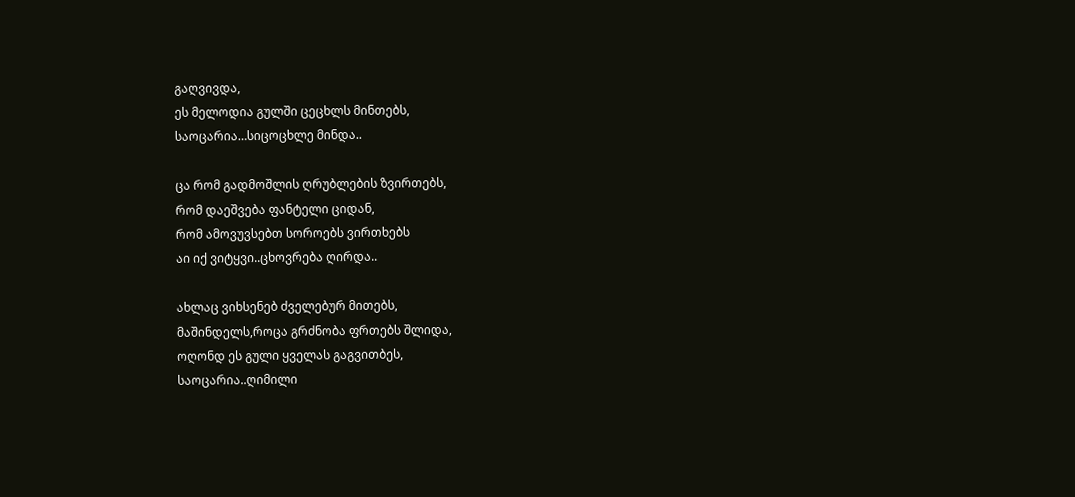გაღვივდა,
ეს მელოდია გულში ცეცხლს მინთებს,
საოცარია…სიცოცხლე მინდა..

ცა რომ გადმოშლის ღრუბლების ზვირთებს,
რომ დაეშვება ფანტელი ციდან,
რომ ამოვუვსებთ სოროებს ვირთხებს
აი იქ ვიტყვი..ცხოვრება ღირდა..

ახლაც ვიხსენებ ძველებურ მითებს,
მაშინდელს,როცა გრძნობა ფრთებს შლიდა,
ოღონდ ეს გული ყველას გაგვითბეს,
საოცარია..ღიმილი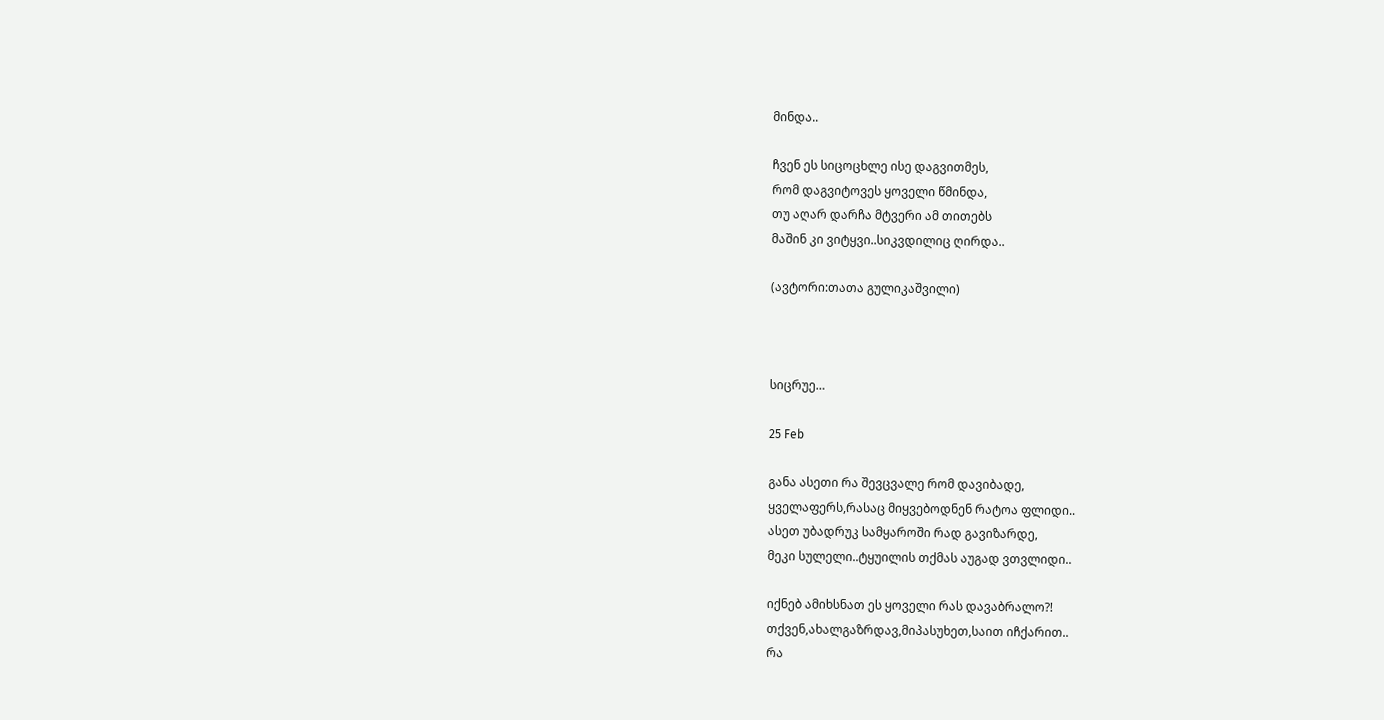მინდა..

ჩვენ ეს სიცოცხლე ისე დაგვითმეს,
რომ დაგვიტოვეს ყოველი წმინდა,
თუ აღარ დარჩა მტვერი ამ თითებს
მაშინ კი ვიტყვი..სიკვდილიც ღირდა..

(ავტორი:თათა გულიკაშვილი)



სიცრუე…

25 Feb

განა ასეთი რა შევცვალე რომ დავიბადე,
ყველაფერს,რასაც მიყვებოდნენ რატოა ფლიდი..
ასეთ უბადრუკ სამყაროში რად გავიზარდე,
მეკი სულელი..ტყუილის თქმას აუგად ვთვლიდი..

იქნებ ამიხსნათ ეს ყოველი რას დავაბრალო?!
თქვენ,ახალგაზრდავ,მიპასუხეთ,საით იჩქარით..
რა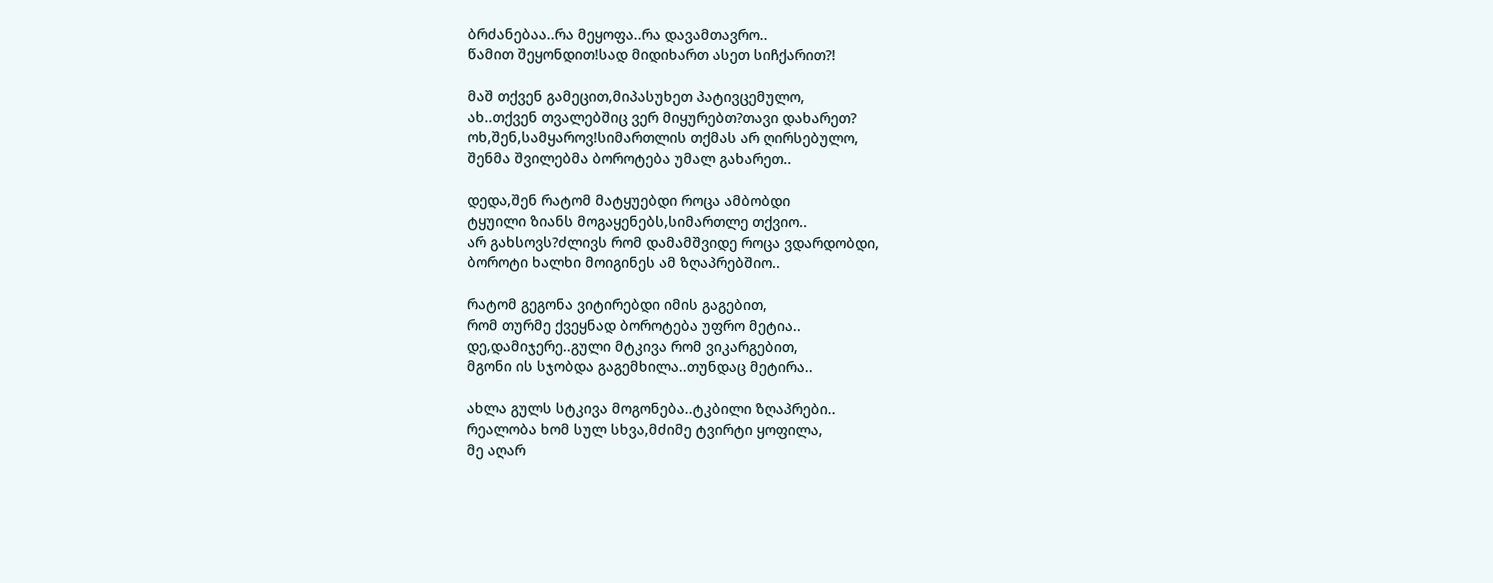ბრძანებაა..რა მეყოფა..რა დავამთავრო..
წამით შეყონდით!სად მიდიხართ ასეთ სიჩქარით?!

მაშ თქვენ გამეცით,მიპასუხეთ პატივცემულო,
ახ..თქვენ თვალებშიც ვერ მიყურებთ?თავი დახარეთ?
ოხ,შენ,სამყაროვ!სიმართლის თქმას არ ღირსებულო,
შენმა შვილებმა ბოროტება უმალ გახარეთ..

დედა,შენ რატომ მატყუებდი როცა ამბობდი
ტყუილი ზიანს მოგაყენებს,სიმართლე თქვიო..
არ გახსოვს?ძლივს რომ დამამშვიდე როცა ვდარდობდი,
ბოროტი ხალხი მოიგინეს ამ ზღაპრებშიო..

რატომ გეგონა ვიტირებდი იმის გაგებით,
რომ თურმე ქვეყნად ბოროტება უფრო მეტია..
დე,დამიჯერე..გული მტკივა რომ ვიკარგებით,
მგონი ის სჯობდა გაგემხილა..თუნდაც მეტირა..

ახლა გულს სტკივა მოგონება..ტკბილი ზღაპრები..
რეალობა ხომ სულ სხვა,მძიმე ტვირტი ყოფილა,
მე აღარ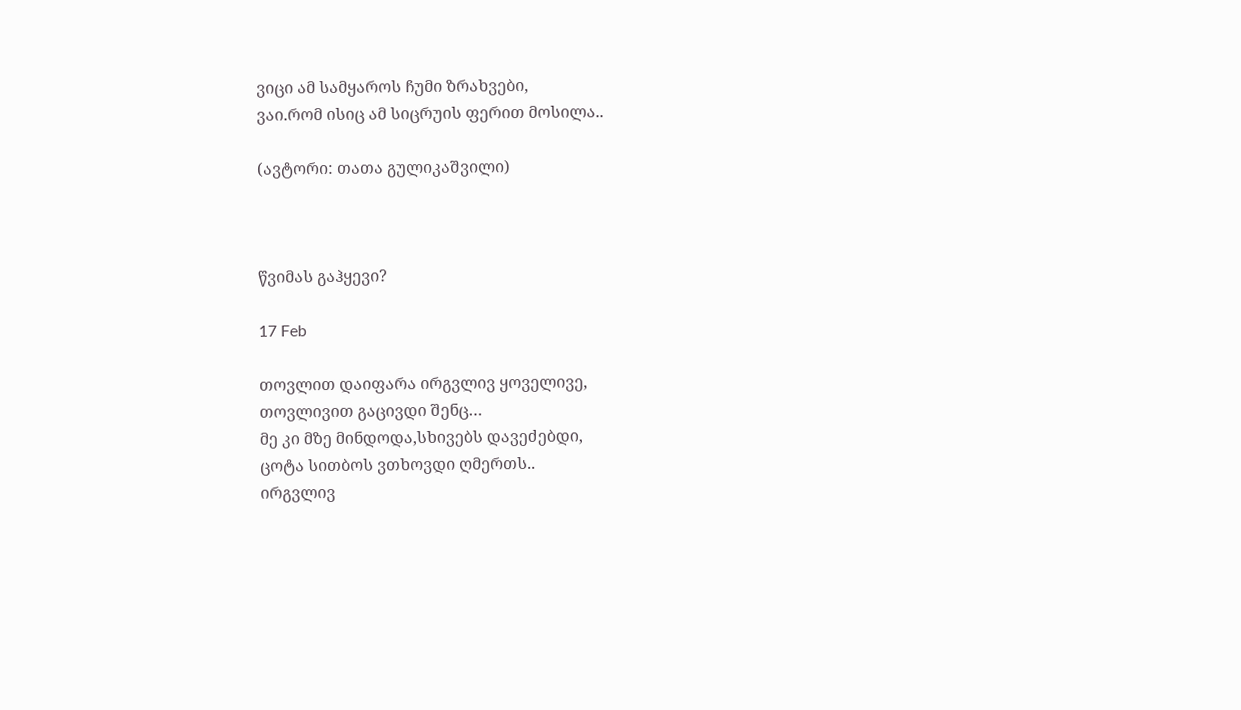ვიცი ამ სამყაროს ჩუმი ზრახვები,
ვაი.რომ ისიც ამ სიცრუის ფერით მოსილა..

(ავტორი: თათა გულიკაშვილი)



წვიმას გაჰყევი?

17 Feb

თოვლით დაიფარა ირგვლივ ყოველივე,
თოვლივით გაცივდი შენც…
მე კი მზე მინდოდა,სხივებს დავეძებდი,
ცოტა სითბოს ვთხოვდი ღმერთს..
ირგვლივ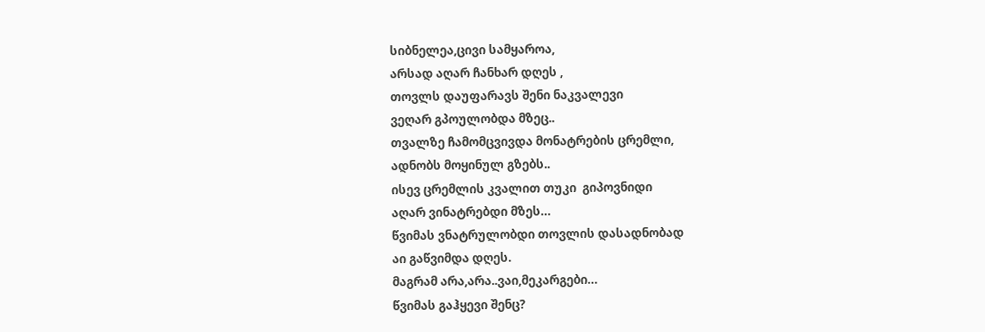სიბნელეა,ცივი სამყაროა,
არსად აღარ ჩანხარ დღეს ,
თოვლს დაუფარავს შენი ნაკვალევი
ვეღარ გპოულობდა მზეც..
თვალზე ჩამომცვივდა მონატრების ცრემლი,
ადნობს მოყინულ გზებს..
ისევ ცრემლის კვალით თუკი  გიპოვნიდი
აღარ ვინატრებდი მზეს…
წვიმას ვნატრულობდი თოვლის დასადნობად
აი გაწვიმდა დღეს.
მაგრამ არა,არა..ვაი,მეკარგები…
წვიმას გაჰყევი შენც?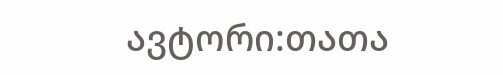ავტორი:თათა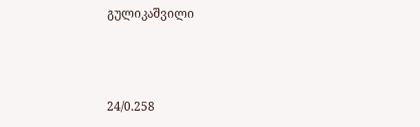გულიკაშვილი



24/0.258